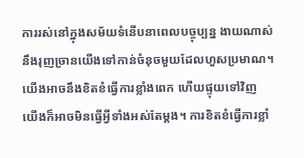ការរស់នៅក្នុងសម័យទំនើបនាពេលបច្ចុប្បន្ន ងាយណាស់នឹងរុញច្រានយើងទៅកាន់ចំនុចមួយដែលហួសប្រមាណ។ យើងអាចនឹងខិតខំធ្វើការខ្លាំងពេក ហើយផ្ទុយទៅវិញ យើងក៏អាចមិនធ្វើអ្វីទាំងអស់តែម្តង។ ការខិតខំធ្វើការខ្លាំ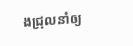ងជ្រុលនាំឲ្យ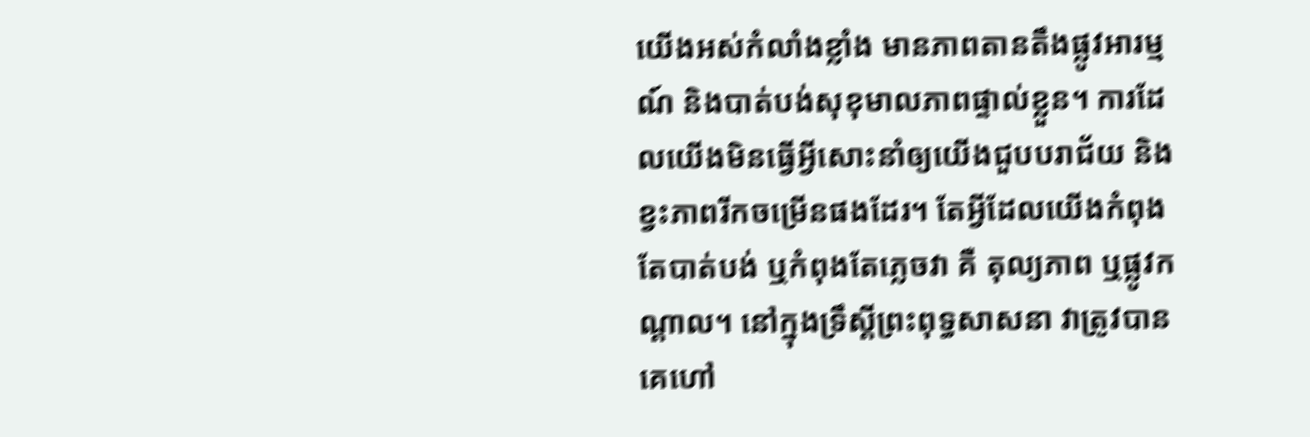យើងអស់កំលាំងខ្លាំង មានភាពតានតឹងផ្លូវអារម្មណ៍ និងបាត់បង់សុខុមាលភាពផ្ទាល់ខ្លួន។ ការដែលយើងមិនធ្វើអ្វីសោះនាំឲ្យយើងជួបបរាជ័យ និងខ្វះភាពរីកចម្រើនផងដែរ។ តែអ្វីដែលយើងកំពុងតែបាត់បង់ ឬកំពុងតែភ្លេចវា គឺ តុល្យភាព ឬផ្លូវកណ្តាល។ នៅក្នុងទ្រឹស្តីព្រះពុទ្ធសាសនា វាត្រូវបានគេហៅ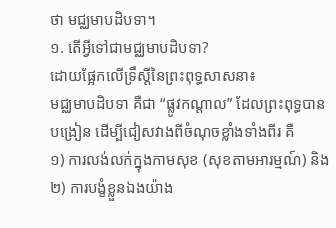ថា មជ្ឈមាបដិបទា។
១. តើអ្វីទៅជាមជ្ឈមាបដិបទា?
ដោយផ្អែកលើទ្រឹស្តីនៃព្រះពុទ្ធសាសនា៖
មជ្ឈមាបដិបទា គឺជា “ផ្លូវកណ្ដាល” ដែលព្រះពុទ្ធបានបង្រៀន ដើម្បីជៀសវាងពីចំណុចខ្លាំងទាំងពីរ គឺ
១) ការលង់លក់ក្នុងកាមសុខ (សុខតាមអារម្មណ៍) និង
២) ការបង្ខំខ្លួនឯងយ៉ាង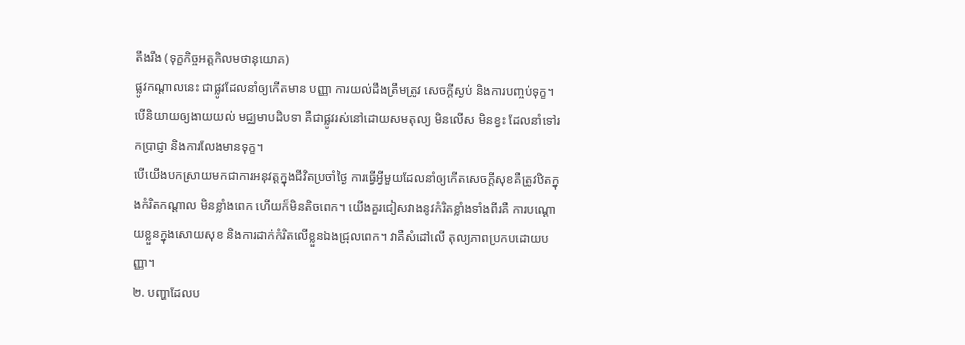តឹងរឹង (ទុក្ខកិច្ចអត្តកិលមថានុយោគ)
ផ្លូវកណ្ដាលនេះ ជាផ្លូវដែលនាំឲ្យកើតមាន បញ្ញា ការយល់ដឹងត្រឹមត្រូវ សេចក្ដីស្ងប់ និងការបញ្ចប់ទុក្ខ។ បើនិយាយឲ្យងាយយល់ មជ្ឈមាបដិបទា គឺជាផ្លូវរស់នៅដោយសមតុល្យ មិនលើស មិនខ្វះ ដែលនាំទៅរកប្រាជ្ញា និងការលែងមានទុក្ខ។
បើយើងបកស្រាយមកជាការអនុវត្តក្នុងជីវិតប្រចាំថ្ងៃ ការធ្វើអ្វីមួយដែលនាំឲ្យកើតសេចក្តីសុខគឺត្រូវឋិតក្នុងកំរិតកណ្តាល មិនខ្លាំងពេក ហើយក៏មិនតិចពេក។ យើងគួរជៀសវាងនូវកំរិតខ្លាំងទាំងពីរគឺ ការបណ្តោយខ្លួនក្នុងសោយសុខ និងការដាក់កំរិតលើខ្លួនឯងជ្រុលពេក។ វាគឺសំដៅលើ តុល្យភាពប្រកបដោយបញ្ញា។
២. បញ្ហាដែលប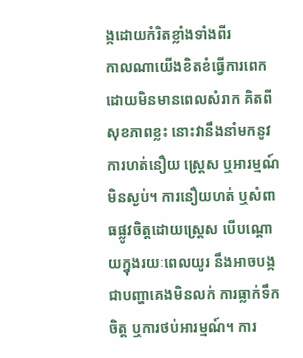ង្កដោយកំរិតខ្លាំងទាំងពីរ
កាលណាយើងខិតខំធ្វើការពេក ដោយមិនមានពេលសំរាក គិតពីសុខភាពខ្លះ នោះវានឹងនាំមកនូវការហត់នឿយ ស្ត្រេស ឬអារម្មណ៍មិនស្ងប់។ ការនឿយហត់ ឬសំពាធផ្លូវចិត្តដោយស្ត្រេស បើបណ្តោយក្នុងរយៈពេលយូរ នឹងអាចបង្កជាបញ្ហាគេងមិនលក់ ការធ្លាក់ទឹកចិត្ត ឬការថប់អារម្មណ៍។ ការ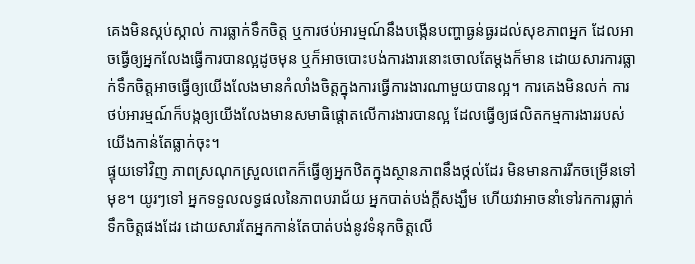គេងមិនស្កប់ស្កាល់ ការធ្លាក់ទឹកចិត្ត ឬការថប់អារម្មណ៍នឹងបង្កើនបញ្ហាធ្ងន់ធ្ងរដល់សុខភាពអ្នក ដែលអាចធ្វើឲ្យអ្នកលែងធ្វើការបានល្អដូចមុន ឬក៏អាចបោះបង់ការងារនោះចោលតែម្តងក៏មាន ដោយសារការធ្លាក់ទឹកចិត្តអាចធ្វើឲ្យយើងលែងមានកំលាំងចិត្តក្នុងការធ្វើការងារណាមួយបានល្អ។ ការគេងមិនលក់ ការថប់អារម្មណ៍ក៏បង្កឲ្យយើងលែងមានសមាធិផ្តោតលើការងារបានល្អ ដែលធ្វើឲ្យផលិតកម្មការងាររបស់យើងកាន់តែធ្លាក់ចុះ។
ផ្ទុយទៅវិញ ភាពស្រណុកស្រួលពេកក៏ធ្វើឲ្យអ្នកឋិតក្នុងស្ថានភាពនឹងថ្កល់ដែរ មិនមានការរីកចម្រើនទៅមុខ។ យូរៗទៅ អ្នកទទួលលទ្ធផលនៃភាពបរាជ័យ អ្នកបាត់បង់ក្តីសង្ឃឹម ហើយវាអាចនាំទៅរកការធ្លាក់ទឹកចិត្តផងដែរ ដោយសារតែអ្នកកាន់តែបាត់បង់នូវទំនុកចិត្តលើ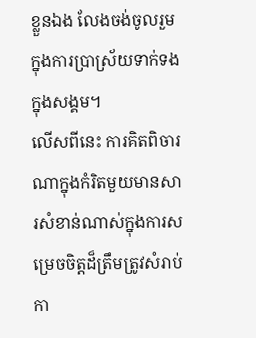ខ្លួនឯង លែងចង់ចូលរួមក្នុងការប្រាស្រ័យទាក់ទងក្នុងសង្គម។
លើសពីនេះ ការគិតពិចារណាក្នុងកំរិតមួយមានសារសំខាន់ណាស់ក្នុងការសម្រេចចិត្តដ៏ត្រឹមត្រូវសំរាប់កា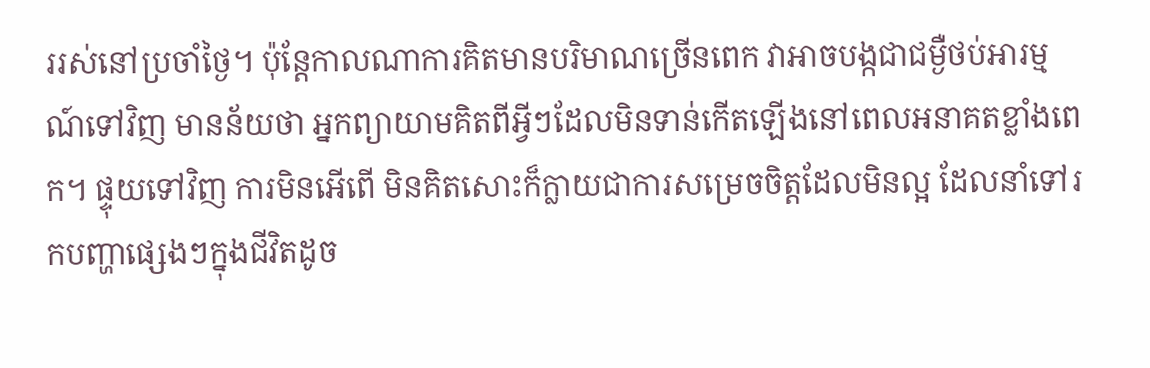ររស់នៅប្រចាំថ្ងៃ។ ប៉ុន្តែកាលណាការគិតមានបរិមាណច្រើនពេក វាអាចបង្កជាជម្ងឺថប់អារម្មណ៍ទៅវិញ មានន័យថា អ្នកព្យាយាមគិតពីអ្វីៗដែលមិនទាន់កើតឡើងនៅពេលអនាគតខ្លាំងពេក។ ផ្ទុយទៅវិញ ការមិនអើពើ មិនគិតសោះក៏ក្លាយជាការសម្រេចចិត្តដែលមិនល្អ ដែលនាំទៅរកបញ្ហាផ្សេងៗក្នុងជីវិតដូច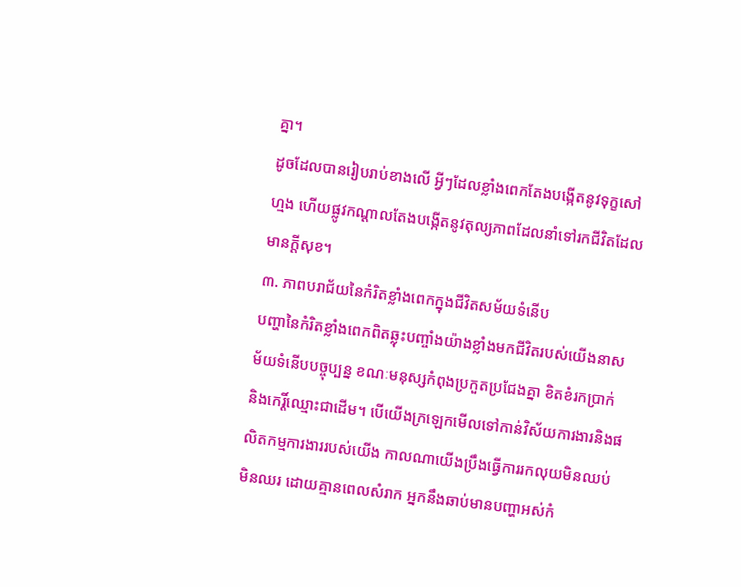គ្នា។
ដូចដែលបានរៀបរាប់ខាងលើ អ្វីៗដែលខ្លាំងពេកតែងបង្កើតនូវទុក្ខសៅហ្មង ហើយផ្លូវកណ្តាលតែងបង្កើតនូវតុល្យភាពដែលនាំទៅរកជីវិតដែលមានក្តីសុខ។
៣. ភាពបរាជ័យនៃកំរិតខ្លាំងពេកក្នុងជីវិតសម័យទំនើប
បញ្ហានៃកំរិតខ្លាំងពេកពិតឆ្លុះបញ្ចាំងយ៉ាងខ្លាំងមកជីវិតរបស់យើងនាសម័យទំនើបបច្ចុប្បន្ន ខណៈមនុស្សកំពុងប្រកួតប្រជែងគ្នា ខិតខំរកប្រាក់ និងកេរ្តិ៍ឈ្មោះជាដើម។ បើយើងក្រឡេកមើលទៅកាន់វិស័យការងារនិងផលិតកម្មការងាររបស់យើង កាលណាយើងប្រឹងធ្វើការរកលុយមិនឈប់មិនឈរ ដោយគ្មានពេលសំរាក អ្នកនឹងឆាប់មានបញ្ហាអស់កំ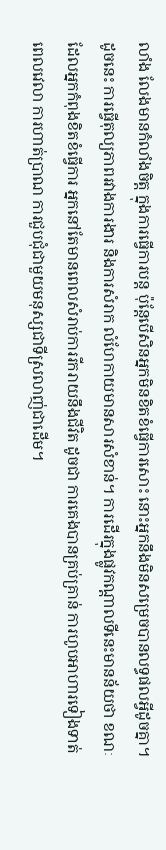លាំង លែងមានកំលាំងចិត្ត ក្នុងការធ្វើការបន្ត ប៉ុន្តែបើសិនអ្នកមិនខិតខំធ្វើការសោះ នោះអ្នកនឹងមិនសម្រេចបានលទ្ធផលអ្វីដូចគ្នា។ ដូចនេះ ការធ្វើតុល្យភាពរវាងការងារ និងការសំរាក លំហែកាយមានសារសំខាន់។ ការដើរក្នុងផ្លូវកណ្តាលទីនេះមានន័យថា ខណៈដែលអ្នកកំពុងខិតខំធ្វើការ អ្នកនៅតែមានពេលសំរាប់ការរីករាយនឹងជីវិត ដូចជា ការគេងបានគ្រប់គ្រាន់ ការហូបអាហារទៀងទាត់ពេលវេលា ការហាត់ប្រាណ ការជួបជុំជាមួយមនុស្សជាទីស្រលាញ់ជាដើម។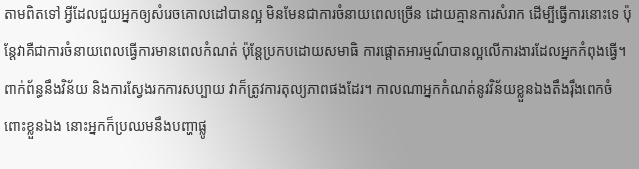តាមពិតទៅ អ្វីដែលជួយអ្នកឲ្យសំរេចគោលដៅបានល្អ មិនមែនជាការចំនាយពេលច្រើន ដោយគ្មានការសំរាក ដើម្បីធ្វើការនោះទេ ប៉ុន្តែវាគឺជាការចំនាយពេលធ្វើការមានពេលកំណត់ ប៉ុន្តែប្រកបដោយសមាធិ ការផ្តោតអារម្មណ៍បានល្អលើការងារដែលអ្នកកំពុងធ្វើ។
ពាក់ព័ន្ធនឹងវិន័យ និងការស្វែងរកការសប្បាយ វាក៏ត្រូវការតុល្យភាពផងដែរ។ កាលណាអ្នកកំណត់នូវវិន័យខ្លួនឯងតឹងរ៉ឹងពេកចំពោះខ្លួនឯង នោះអ្នកក៏ប្រឈមនឹងបញ្ហាផ្លូ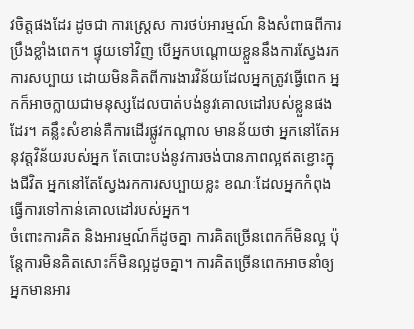វចិត្តផងដែរ ដូចជា ការស្ត្រេស ការថប់អារម្មណ៍ និងសំពាធពីការប្រឹងខ្លាំងពេក។ ផ្ទុយទៅវិញ បើអ្នកបណ្តោយខ្លួននឹងការស្វែងរកការសប្បាយ ដោយមិនគិតពីការងារវិន័យដែលអ្នកត្រូវធ្វើពេក អ្នកក៏អាចក្លាយជាមនុស្សដែលបាត់បង់នូវគោលដៅរបស់ខ្លួនផងដែរ។ គន្លឹះសំខាន់គឺការដើរផ្លូវកណ្តាល មានន័យថា អ្នកនៅតែអនុវត្តវិន័យរបស់អ្នក តែបោះបង់នូវការចង់បានភាពល្អឥតខ្ជោះក្នុងជីវិត អ្នកនៅតែស្វែងរកការសប្បាយខ្លះ ខណៈដែលអ្នកកំពុងធ្វើការទៅកាន់គោលដៅរបស់អ្នក។
ចំពោះការគិត និងអារម្មណ៍ក៏ដូចគ្នា ការគិតច្រើនពេកក៏មិនល្អ ប៉ុន្តែការមិនគិតសោះក៏មិនល្អដូចគ្នា។ ការគិតច្រើនពេកអាចនាំឲ្យអ្នកមានអារ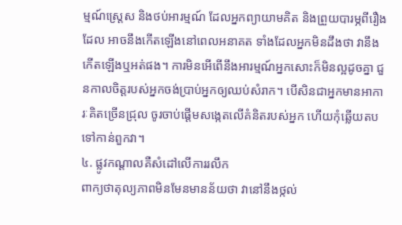ម្មណ៍ស្ត្រេស និងថប់អារម្មណ៍ ដែលអ្នកព្យាយាមគិត និងព្រួយបារម្ភពីរឿងដែល អាចនឹងកើតឡើងនៅពេលអនាគត ទាំងដែលអ្នកមិនដឹងថា វានឹងកើតឡើងឬអត់ផង។ ការមិនអើពើនឹងអារម្មណ៍អ្នកសោះក៏មិនល្អដូចគ្នា ជួនកាលចិត្តរបស់អ្នកចង់ប្រាប់អ្នកឲ្យឈប់សំរាក។ បើសិនជាអ្នកមានអាការៈគិតច្រើនជ្រុល ចូរចាប់ផ្តើមសង្កេតលើគំនិតរបស់អ្នក ហើយកុំឆ្លើយតបទៅកាន់ពួកវា។
៤. ផ្លូវកណ្តាលគឺសំដៅលើការរលឹក
ពាក្យថាតុល្យភាពមិនមែនមានន័យថា វានៅនឹងថ្កល់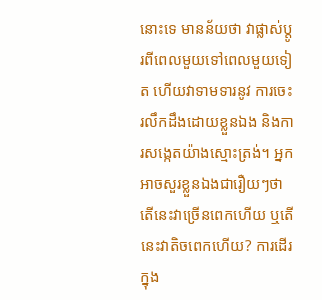នោះទេ មានន័យថា វាផ្លាស់ប្តូរពីពេលមួយទៅពេលមួយទៀត ហើយវាទាមទារនូវ ការចេះរលឹកដឹងដោយខ្លួនឯង និងការសង្កេតយ៉ាងស្មោះត្រង់។ អ្នកអាចសួរខ្លួនឯងជារឿយៗថា តើនេះវាច្រើនពេកហើយ ឬតើនេះវាតិចពេកហើយ? ការដើរក្នុង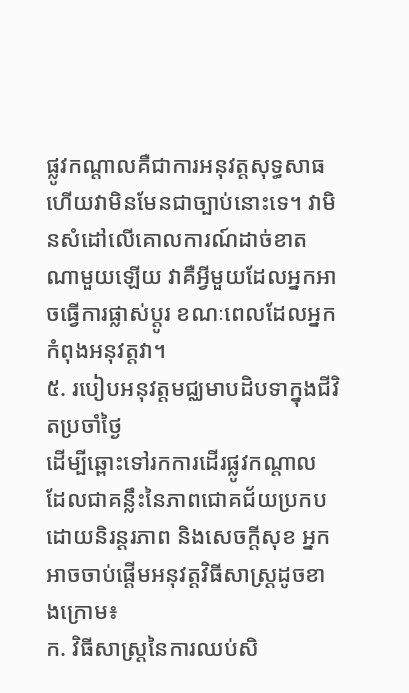ផ្លូវកណ្តាលគឺជាការអនុវត្តសុទ្ធសាធ ហើយវាមិនមែនជាច្បាប់នោះទេ។ វាមិនសំដៅលើគោលការណ៍ដាច់ខាតណាមួយឡើយ វាគឺអ្វីមួយដែលអ្នកអាចធ្វើការផ្លាស់ប្តូរ ខណៈពេលដែលអ្នកកំពុងអនុវត្តវា។
៥. របៀបអនុវត្តមជ្ឈមាបដិបទាក្នុងជីវិតប្រចាំថ្ងៃ
ដើម្បីឆ្ពោះទៅរកការដើរផ្លូវកណ្តាល ដែលជាគន្លឹះនៃភាពជោគជ័យប្រកបដោយនិរន្តរភាព និងសេចក្តីសុខ អ្នកអាចចាប់ផ្តើមអនុវត្តវិធីសាស្ត្រដូចខាងក្រោម៖
ក. វិធីសាស្ត្រនៃការឈប់សិ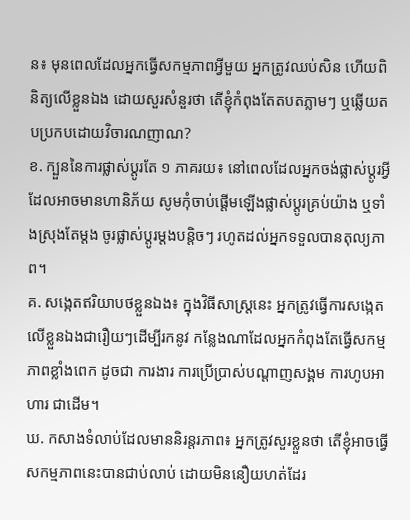ន៖ មុនពេលដែលអ្នកធ្វើសកម្មភាពអ្វីមួយ អ្នកត្រូវឈប់សិន ហើយពិនិត្យលើខ្លួនឯង ដោយសួរសំនួរថា តើខ្ញុំកំពុងតែតបតភ្លាមៗ ឬឆ្លើយតបប្រកបដោយវិចារណញាណ?
ខ. ក្បួននៃការផ្លាស់ប្តូរតែ ១ ភាគរយ៖ នៅពេលដែលអ្នកចង់ផ្លាស់ប្តូរអ្វីដែលអាចមានហានិភ័យ សូមកុំចាប់ផ្តើមឡើងផ្លាស់ប្តូរគ្រប់យ៉ាង ឬទាំងស្រុងតែម្តង ចូរផ្លាស់ប្តូរម្តងបន្តិចៗ រហូតដល់អ្នកទទួលបានតុល្យភាព។
គ. សង្កេតឥរិយាបថខ្លួនឯង៖ ក្នុងវិធីសាស្ត្រនេះ អ្នកត្រូវធ្វើការសង្កេតលើខ្លួនឯងជារឿយៗដើម្បីរកនូវ កន្លែងណាដែលអ្នកកំពុងតែធ្វើសកម្មភាពខ្លាំងពេក ដូចជា ការងារ ការប្រើប្រាស់បណ្តាញសង្គម ការហូបអាហារ ជាដើម។
ឃ. កសាងទំលាប់ដែលមាននិរន្តរភាព៖ អ្នកត្រូវសួរខ្លួនថា តើខ្ញុំអាចធ្វើសកម្មភាពនេះបានជាប់លាប់ ដោយមិននឿយហត់ដែរ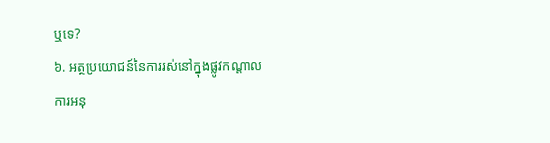ឬទេ?
៦. អត្ថប្រយោជន៍នៃការរស់នៅក្នុងផ្លូវកណ្តាល
ការអនុ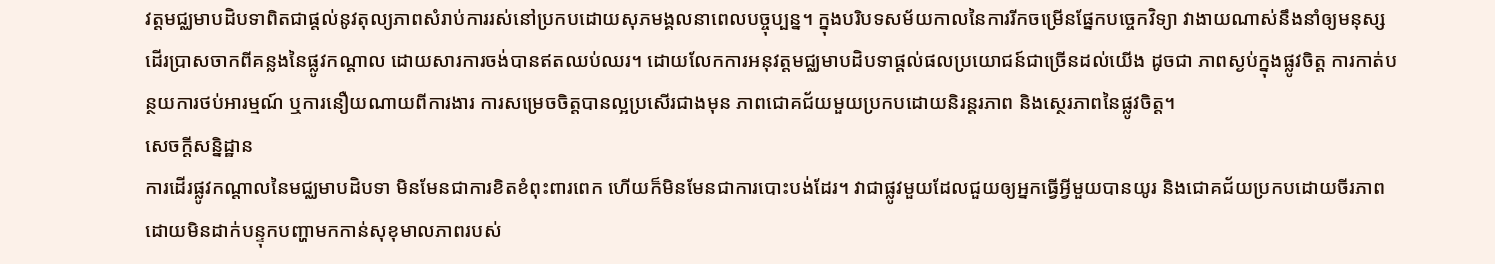វត្តមជ្ឈមាបដិបទាពិតជាផ្តល់នូវតុល្យភាពសំរាប់ការរស់នៅប្រកបដោយសុភមង្គលនាពេលបច្ចុប្បន្ន។ ក្នុងបរិបទសម័យកាលនៃការរីកចម្រើនផ្នែកបច្ចេកវិទ្យា វាងាយណាស់នឹងនាំឲ្យមនុស្សដើរប្រាសចាកពីគន្លងនៃផ្លូវកណ្តាល ដោយសារការចង់បានឥតឈប់ឈរ។ ដោយលែកការអនុវត្តមជ្ឈមាបដិបទាផ្តល់ផលប្រយោជន៍ជាច្រើនដល់យើង ដូចជា ភាពស្ងប់ក្នុងផ្លូវចិត្ត ការកាត់បន្ថយការថប់អារម្មណ៍ ឬការនឿយណាយពីការងារ ការសម្រេចចិត្តបានល្អប្រសើរជាងមុន ភាពជោគជ័យមួយប្រកបដោយនិរន្តរភាព និងស្ថេរភាពនៃផ្លូវចិត្ត។
សេចក្តីសន្និដ្ឋាន
ការដើរផ្លូវកណ្តាលនៃមជ្ឈមាបដិបទា មិនមែនជាការខិតខំពុះពារពេក ហើយក៏មិនមែនជាការបោះបង់ដែរ។ វាជាផ្លូវមួយដែលជួយឲ្យអ្នកធ្វើអ្វីមួយបានយូរ និងជោគជ័យប្រកបដោយចីរភាព ដោយមិនដាក់បន្ទុកបញ្ហាមកកាន់សុខុមាលភាពរបស់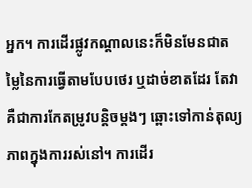អ្នក។ ការដើរផ្លូវកណ្តាលនេះក៏មិនមែនជាតម្លៃនៃការធ្វើតាមបែបថេរ ឬដាច់ខាតដែរ តែវាគឺជាការកែតម្រូវបន្តិចម្តងៗ ឆ្ពោះទៅកាន់តុល្យភាពក្នុងការរស់នៅ។ ការដើរ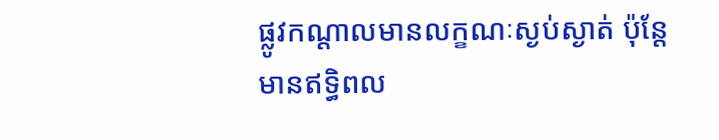ផ្លូវកណ្តាលមានលក្ខណៈស្ងប់ស្ងាត់ ប៉ុន្តែមានឥទ្ធិពល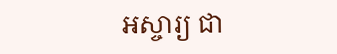អស្ចារ្យ ជា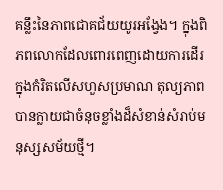គន្លឹះនៃភាពជោគជ័យយូរអង្វែង។ ក្នុងពិភពលោកដែលពោរពេញដោយការដើរក្នុងកំរិតលើសហួសប្រមាណ តុល្យភាពបានក្លាយជាចំនុចខ្លាំងដ៏សំខាន់សំរាប់មនុស្សសម័យថ្មី។